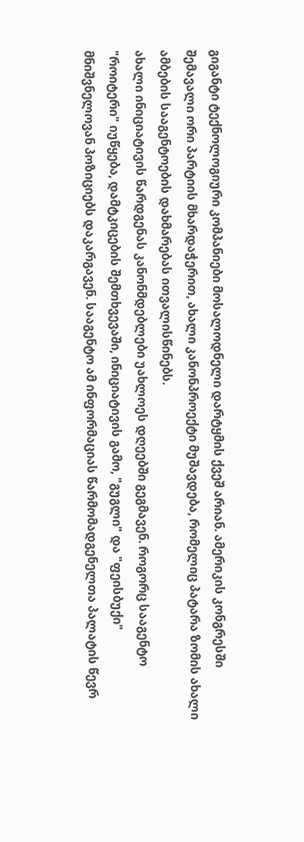გიგანტი ტექნოლოგიური კომპანიები მოსალოდნელი დარტყმის ქვეშ არიან. ამერიკის კონგრესში შემავალი ორი პარტიის მხარდაჭერით, ახალი კანონპროექტი მუშავდება, რომელიც პატარა ზომის ახალი ამბების სააგენტოების დახმარებას ითვალისწინებს.
ახალი ინიციატივის წარდგენას კანონმდებლები უახლოეს დღეებში გეგმავენ. როგორც სააგენტო "როიტერი" იუწყება, დამტკიცების შემთხვევაში, ინიციატივის გამო, "გუგლი" და "ფეისბუქი" მნიშვნელოვან პოზიციებს დაკარგავენ. სააგენტო ამ ინფორმაციას წარმომადგენელთა პალატის წევრ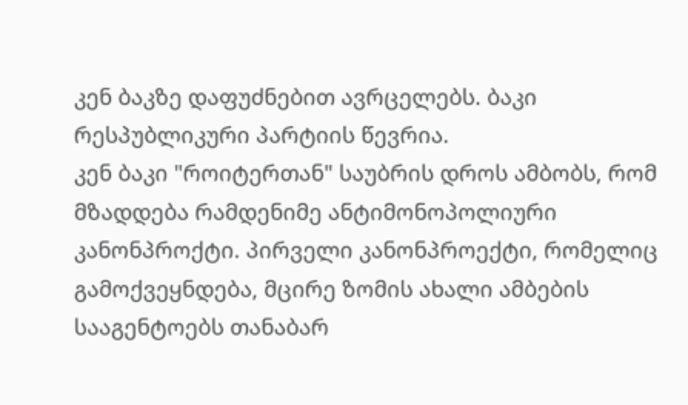კენ ბაკზე დაფუძნებით ავრცელებს. ბაკი რესპუბლიკური პარტიის წევრია.
კენ ბაკი "როიტერთან" საუბრის დროს ამბობს, რომ მზადდება რამდენიმე ანტიმონოპოლიური კანონპროქტი. პირველი კანონპროექტი, რომელიც გამოქვეყნდება, მცირე ზომის ახალი ამბების სააგენტოებს თანაბარ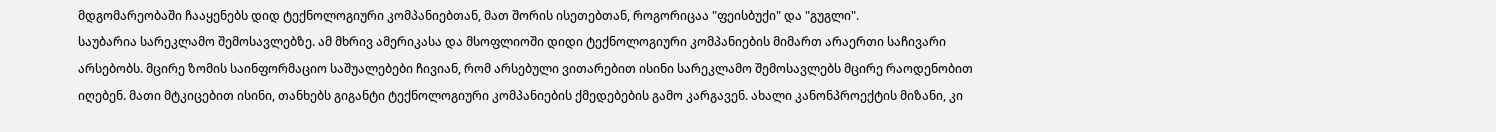მდგომარეობაში ჩააყენებს დიდ ტექნოლოგიური კომპანიებთან, მათ შორის ისეთებთან, როგორიცაა "ფეისბუქი" და "გუგლი".
საუბარია სარეკლამო შემოსავლებზე. ამ მხრივ ამერიკასა და მსოფლიოში დიდი ტექნოლოგიური კომპანიების მიმართ არაერთი საჩივარი არსებობს. მცირე ზომის საინფორმაციო საშუალებები ჩივიან, რომ არსებული ვითარებით ისინი სარეკლამო შემოსავლებს მცირე რაოდენობით იღებენ. მათი მტკიცებით ისინი, თანხებს გიგანტი ტექნოლოგიური კომპანიების ქმედებების გამო კარგავენ. ახალი კანონპროექტის მიზანი, კი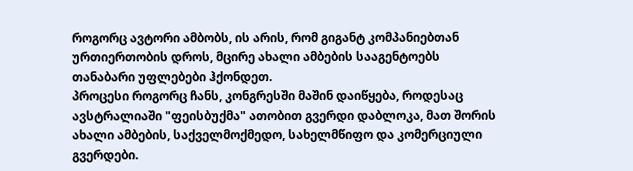როგორც ავტორი ამბობს, ის არის, რომ გიგანტ კომპანიებთან ურთიერთობის დროს, მცირე ახალი ამბების სააგენტოებს თანაბარი უფლებები ჰქონდეთ.
პროცესი როგორც ჩანს, კონგრესში მაშინ დაიწყება, როდესაც ავსტრალიაში "ფეისბუქმა" ათობით გვერდი დაბლოკა, მათ შორის ახალი ამბების, საქველმოქმედო, სახელმწიფო და კომერციული გვერდები.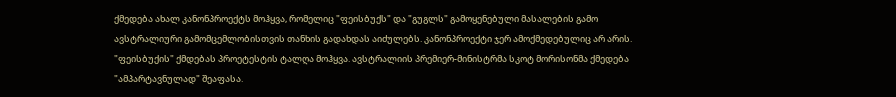ქმედება ახალ კანონპროექტს მოჰყვა, რომელიც "ფეისბუქს" და "გუგლს" გამოყენებული მასალების გამო ავსტრალიური გამომცემლობისთვის თანხის გადახდას აიძულებს. კანონპროექტი ჯერ ამოქმედებულიც არ არის.
"ფეისბუქის" ქმდებას პროეტესტის ტალღა მოჰყვა. ავსტრალიის პრემიერ-მინისტრმა სკოტ მორისონმა ქმედება "ამპარტავნულად" შეაფასა.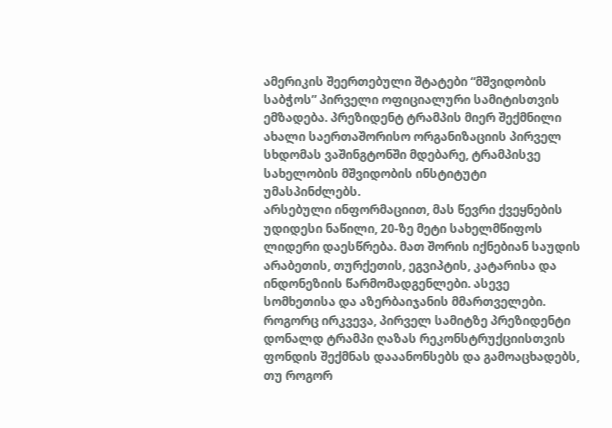ამერიკის შეერთებული შტატები “მშვიდობის საბჭოს” პირველი ოფიციალური სამიტისთვის ემზადება. პრეზიდენტ ტრამპის მიერ შექმნილი ახალი საერთაშორისო ორგანიზაციის პირველ სხდომას ვაშინგტონში მდებარე, ტრამპისვე სახელობის მშვიდობის ინსტიტუტი უმასპინძლებს.
არსებული ინფორმაციით, მას წევრი ქვეყნების უდიდესი ნაწილი, 20-ზე მეტი სახელმწიფოს ლიდერი დაესწრება. მათ შორის იქნებიან საუდის არაბეთის, თურქეთის, ეგვიპტის, კატარისა და ინდონეზიის წარმომადგენლები. ასევე სომხეთისა და აზერბაიჯანის მმართველები.
როგორც ირკვევა, პირველ სამიტზე პრეზიდენტი დონალდ ტრამპი ღაზას რეკონსტრუქციისთვის ფონდის შექმნას დააანონსებს და გამოაცხადებს, თუ როგორ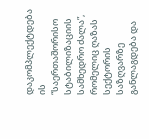დაკომპლექტდება ის “საერთაშორისო სტაბილიზაციის სამხედრო ძალა”, რომელიც ღაზას სექტორის საზღვარზე განლაგდება და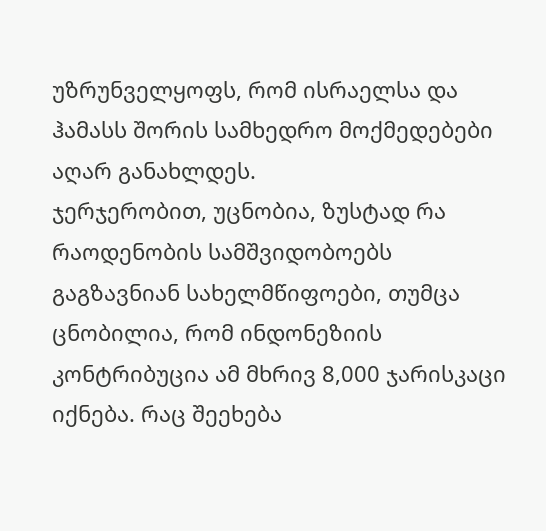უზრუნველყოფს, რომ ისრაელსა და ჰამასს შორის სამხედრო მოქმედებები აღარ განახლდეს.
ჯერჯერობით, უცნობია, ზუსტად რა რაოდენობის სამშვიდობოებს გაგზავნიან სახელმწიფოები, თუმცა ცნობილია, რომ ინდონეზიის კონტრიბუცია ამ მხრივ 8,000 ჯარისკაცი იქნება. რაც შეეხება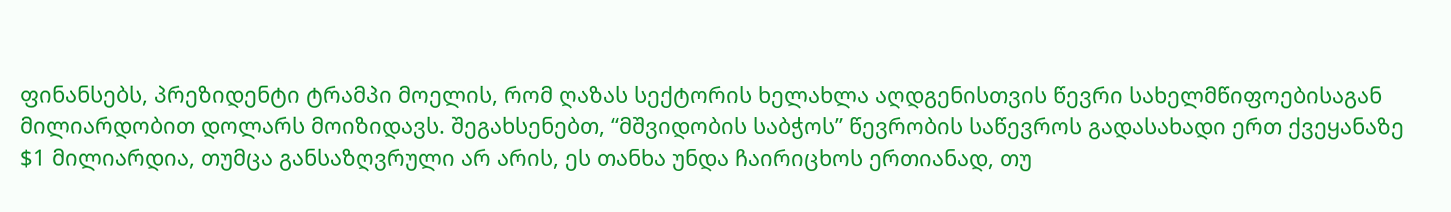ფინანსებს, პრეზიდენტი ტრამპი მოელის, რომ ღაზას სექტორის ხელახლა აღდგენისთვის წევრი სახელმწიფოებისაგან მილიარდობით დოლარს მოიზიდავს. შეგახსენებთ, “მშვიდობის საბჭოს” წევრობის საწევროს გადასახადი ერთ ქვეყანაზე $1 მილიარდია, თუმცა განსაზღვრული არ არის, ეს თანხა უნდა ჩაირიცხოს ერთიანად, თუ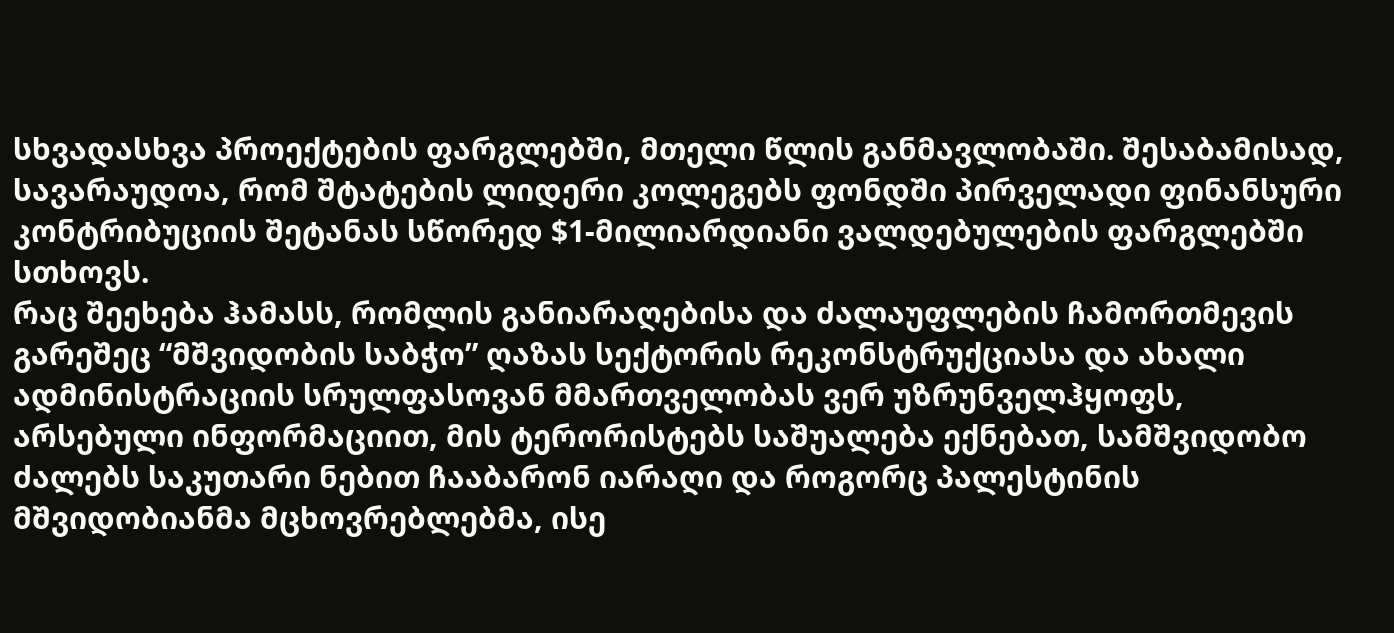სხვადასხვა პროექტების ფარგლებში, მთელი წლის განმავლობაში. შესაბამისად, სავარაუდოა, რომ შტატების ლიდერი კოლეგებს ფონდში პირველადი ფინანსური კონტრიბუციის შეტანას სწორედ $1-მილიარდიანი ვალდებულების ფარგლებში სთხოვს.
რაც შეეხება ჰამასს, რომლის განიარაღებისა და ძალაუფლების ჩამორთმევის გარეშეც “მშვიდობის საბჭო” ღაზას სექტორის რეკონსტრუქციასა და ახალი ადმინისტრაციის სრულფასოვან მმართველობას ვერ უზრუნველჰყოფს, არსებული ინფორმაციით, მის ტერორისტებს საშუალება ექნებათ, სამშვიდობო ძალებს საკუთარი ნებით ჩააბარონ იარაღი და როგორც პალესტინის მშვიდობიანმა მცხოვრებლებმა, ისე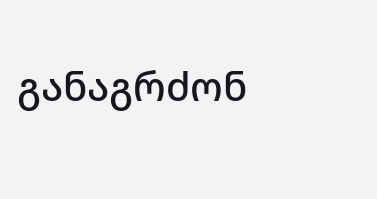განაგრძონ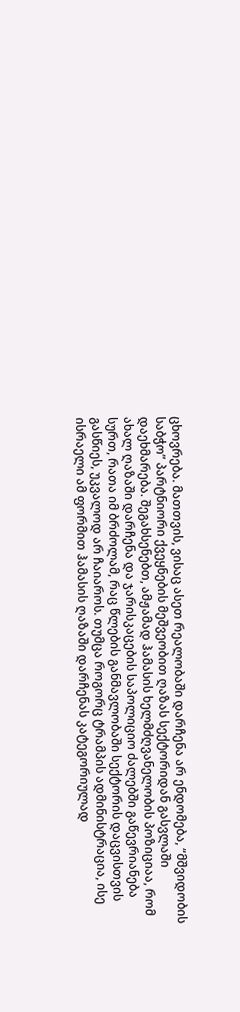ცხოვრება. მათთვის, ვისაც ასეთ რეალობაში დარჩენა არ ენდომება, “მშვიდობის საბჭო” პარტნიორი ქვეყნების მეშვეობით ღაზას სექტორიდან გასვლაში დაეხმარება. შეგახსენებთ, ამჟამად ჰამასის ხელმძღვანელობის პოზიციაა, რომ ახალ ღაზაში დარჩენა და ჯარისკაცების საპოლიციო ძალებში გაწევრიანება სურთ, რათა იმ ბრძოლამ, რაც წლების განმავლობაში სექტორის დაცვისთვის გასწიეს, უკვალოდ არ ჩაიაროს. თუმცა როგორც ტრამპის ადმინისტრაცია, ისე ისრაელი ამ ფორმით ჰამასის ღაზაში დარჩენას კატეგორიულად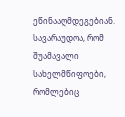ეწინააღმდეგებიან. სავარაუდოა, რომ შუამავალი სახელმწიფოები, რომლებიც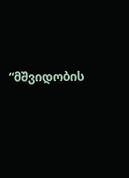“მშვიდობის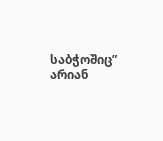საბჭოშიც” არიან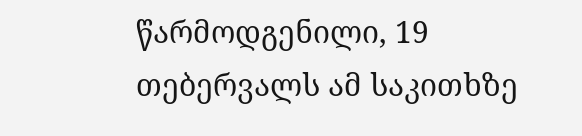წარმოდგენილი, 19 თებერვალს ამ საკითხზე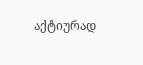აქტიურად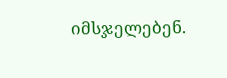იმსჯელებენ.